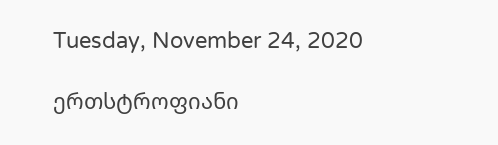Tuesday, November 24, 2020

ერთსტროფიანი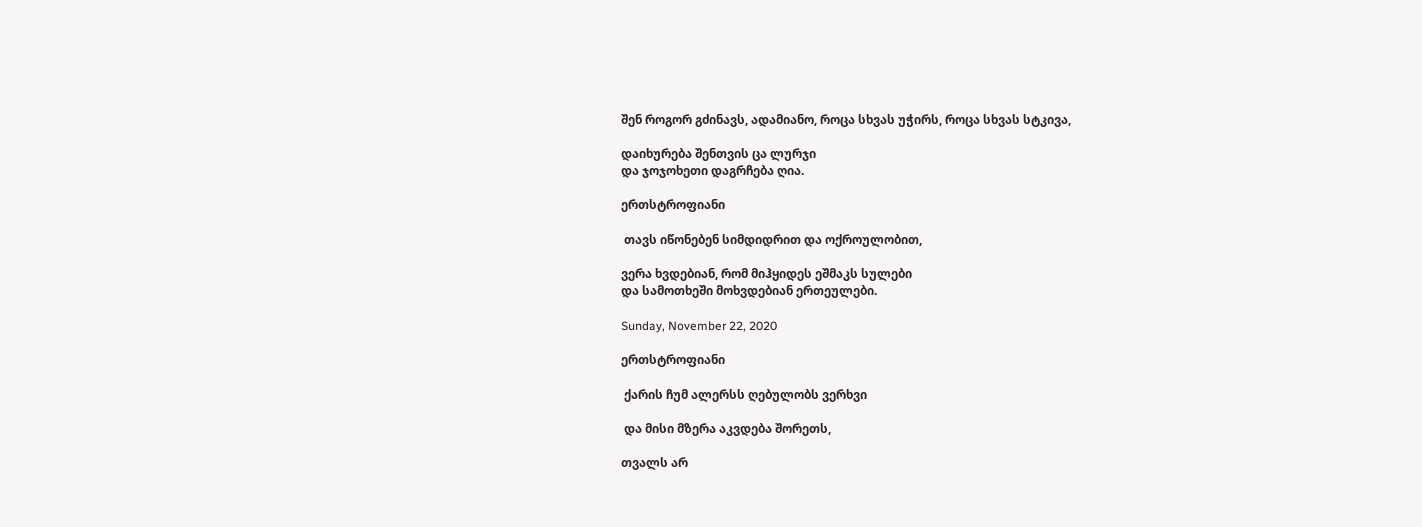შენ როგორ გძინავს, ადამიანო, როცა სხვას უჭირს, როცა სხვას სტკივა,

დაიხურება შენთვის ცა ლურჯი
და ჯოჯოხეთი დაგრჩება ღია.

ერთსტროფიანი

 თავს იწონებენ სიმდიდრით და ოქროულობით,

ვერა ხვდებიან, რომ მიჰყიდეს ეშმაკს სულები
და სამოთხეში მოხვდებიან ერთეულები.

Sunday, November 22, 2020

ერთსტროფიანი

 ქარის ჩუმ ალერსს ღებულობს ვერხვი

 და მისი მზერა აკვდება შორეთს,

თვალს არ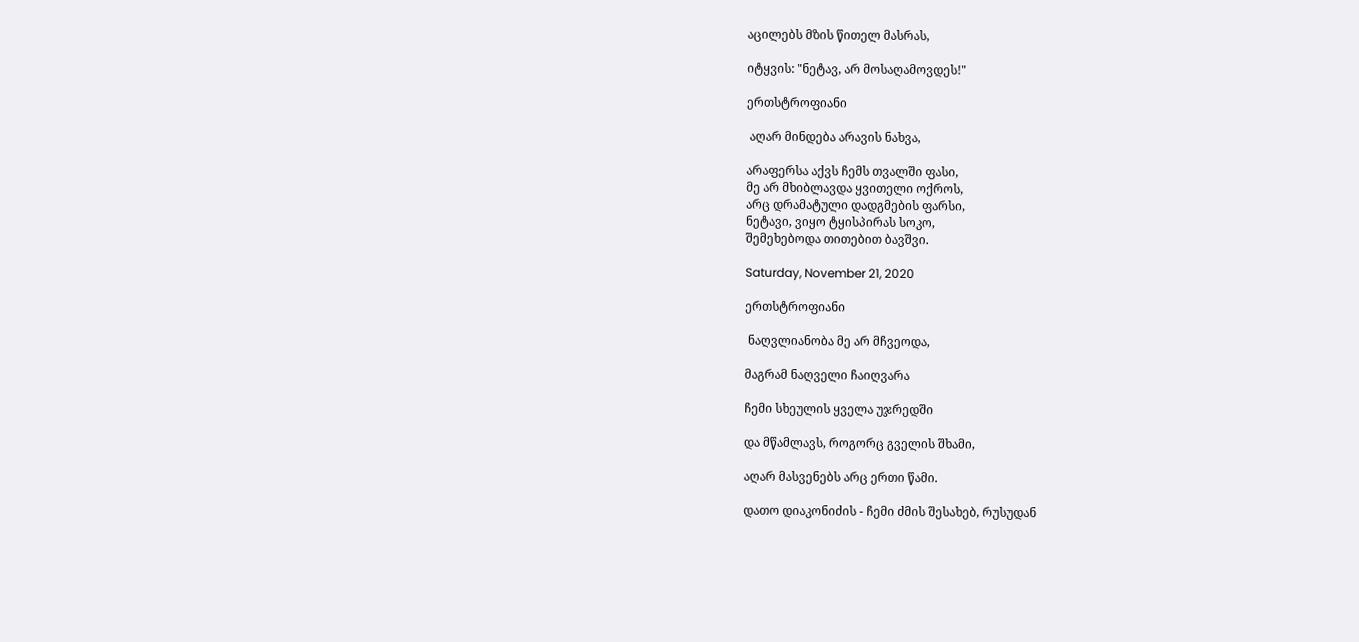აცილებს მზის წითელ მასრას,

იტყვის: "ნეტავ, არ მოსაღამოვდეს!"

ერთსტროფიანი

 აღარ მინდება არავის ნახვა,

არაფერსა აქვს ჩემს თვალში ფასი,
მე არ მხიბლავდა ყვითელი ოქროს,
არც დრამატული დადგმების ფარსი,
ნეტავი, ვიყო ტყისპირას სოკო,
შემეხებოდა თითებით ბავშვი.

Saturday, November 21, 2020

ერთსტროფიანი

 ნაღვლიანობა მე არ მჩვეოდა,

მაგრამ ნაღველი ჩაიღვარა

ჩემი სხეულის ყველა უჯრედში

და მწამლავს, როგორც გველის შხამი,

აღარ მასვენებს არც ერთი წამი.

დათო დიაკონიძის - ჩემი ძმის შესახებ, რუსუდან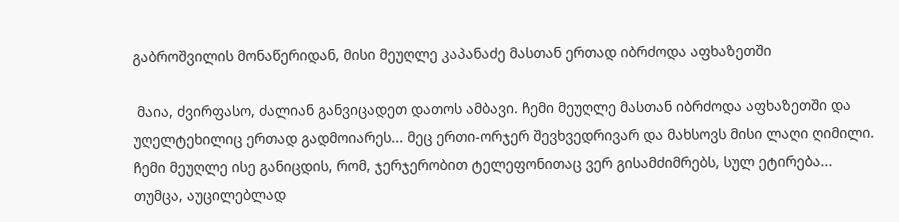გაბროშვილის მონაწერიდან, მისი მეუღლე კაპანაძე მასთან ერთად იბრძოდა აფხაზეთში

 მაია, ძვირფასო, ძალიან განვიცადეთ დათოს ამბავი. ჩემი მეუღლე მასთან იბრძოდა აფხაზეთში და უღელტეხილიც ერთად გადმოიარეს... მეც ერთი-ორჯერ შევხვედრივარ და მახსოვს მისი ლაღი ღიმილი. ჩემი მეუღლე ისე განიცდის, რომ, ჯერჯერობით ტელეფონითაც ვერ გისამძიმრებს, სულ ეტირება... თუმცა, აუცილებლად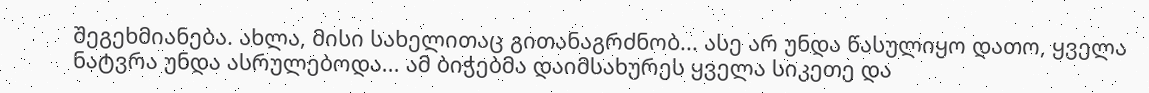შეგეხმიანება. ახლა, მისი სახელითაც გითანაგრძნობ... ასე არ უნდა წასულიყო დათო, ყველა ნატვრა უნდა ასრულებოდა... ამ ბიჭებმა დაიმსახურეს ყველა სიკეთე და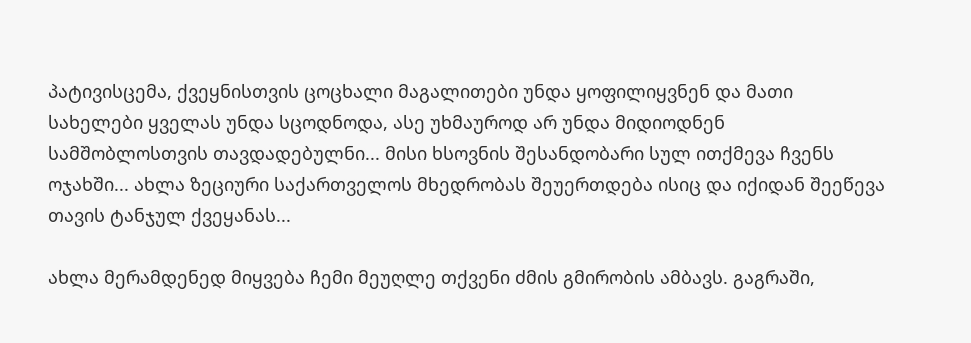პატივისცემა, ქვეყნისთვის ცოცხალი მაგალითები უნდა ყოფილიყვნენ და მათი სახელები ყველას უნდა სცოდნოდა, ასე უხმაუროდ არ უნდა მიდიოდნენ სამშობლოსთვის თავდადებულნი... მისი ხსოვნის შესანდობარი სულ ითქმევა ჩვენს ოჯახში... ახლა ზეციური საქართველოს მხედრობას შეუერთდება ისიც და იქიდან შეეწევა თავის ტანჯულ ქვეყანას...

ახლა მერამდენედ მიყვება ჩემი მეუღლე თქვენი ძმის გმირობის ამბავს. გაგრაში,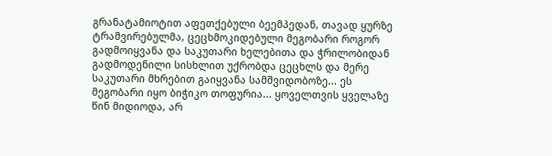გრანატამიოტით აფეთქებული ბეემპედან, თავად ყურზე ტრამვირებულმა, ცეცხმოკიდებული მეგობარი როგორ გადმოიყვანა და საკუთარი ხელებითა და ჭრილობიდან გადმოდენილი სისხლით უქრობდა ცეცხლს და მერე საკუთარი მხრებით გაიყვანა სამშვიდობოზე... ეს მეგობარი იყო ბიჭიკო თოფურია... ყოველთვის ყველაზე წინ მიდიოდა, არ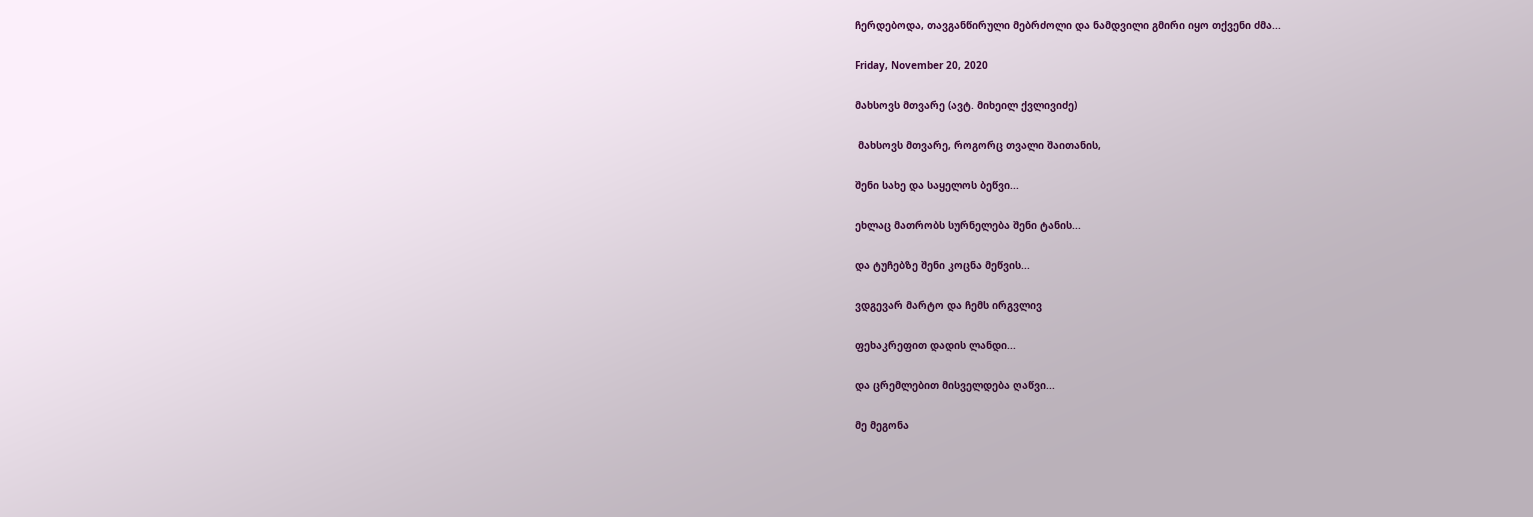ჩერდებოდა, თავგანწირული მებრძოლი და ნამდვილი გმირი იყო თქვენი ძმა...

Friday, November 20, 2020

მახსოვს მთვარე (ავტ. მიხეილ ქვლივიძე)

 მახსოვს მთვარე, როგორც თვალი შაითანის,

შენი სახე და საყელოს ბეწვი...

ეხლაც მათრობს სურნელება შენი ტანის...

და ტუჩებზე შენი კოცნა მეწვის...

ვდგევარ მარტო და ჩემს ირგვლივ

ფეხაკრეფით დადის ლანდი...

და ცრემლებით მისველდება ღაწვი...

მე მეგონა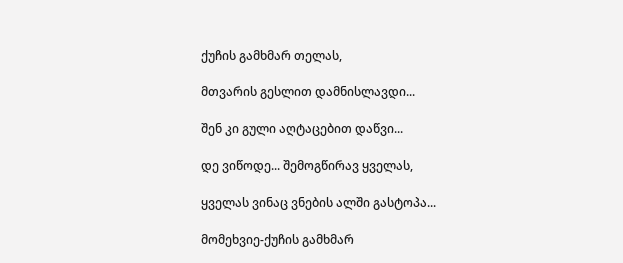ქუჩის გამხმარ თელას,

მთვარის გესლით დამნისლავდი...

შენ კი გული აღტაცებით დაწვი...

დე ვიწოდე... შემოგწირავ ყველას,

ყველას ვინაც ვნების ალში გასტოპა...

მომეხვიე-ქუჩის გამხმარ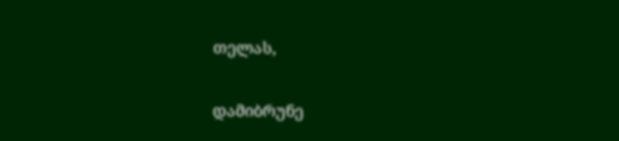თელას,

დამიბრუნე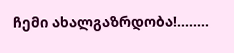ჩემი ახალგაზრდობა!........